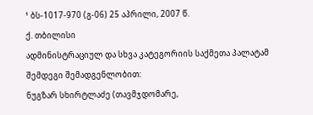¹ ბს-1017-970 (გ-06) 25 აპრილი, 2007 წ.
ქ. თბილისი
ადმინისტრაციულ და სხვა კატეგორიის საქმეთა პალატამ
შემდეგი შემადგენლობით:
ნუგზარ სხირტლაძე (თავმჯდომარე,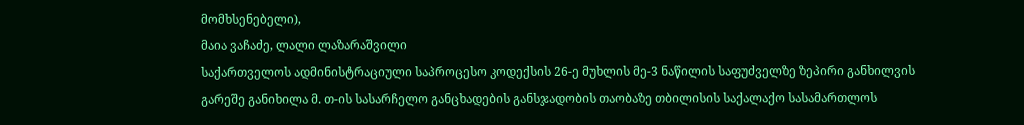მომხსენებელი),
მაია ვაჩაძე, ლალი ლაზარაშვილი
საქართველოს ადმინისტრაციული საპროცესო კოდექსის 26-ე მუხლის მე-3 ნაწილის საფუძველზე ზეპირი განხილვის გარეშე განიხილა მ. თ-ის სასარჩელო განცხადების განსჯადობის თაობაზე თბილისის საქალაქო სასამართლოს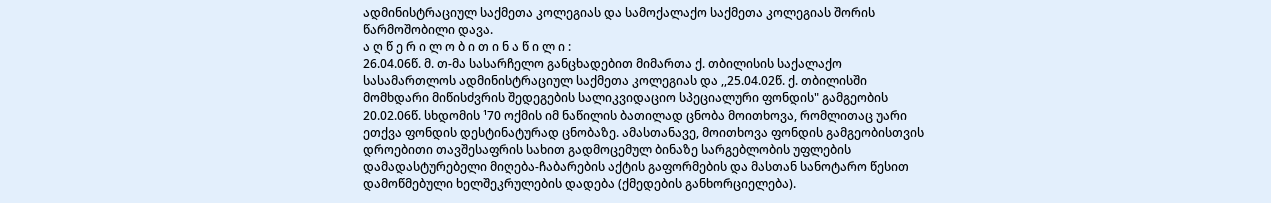ადმინისტრაციულ საქმეთა კოლეგიას და სამოქალაქო საქმეთა კოლეგიას შორის წარმოშობილი დავა.
ა ღ წ ე რ ი ლ ო ბ ი თ ი ნ ა წ ი ლ ი :
26.04.06წ. მ. თ-მა სასარჩელო განცხადებით მიმართა ქ. თბილისის საქალაქო სასამართლოს ადმინისტრაციულ საქმეთა კოლეგიას და ,,25.04.02წ. ქ. თბილისში მომხდარი მიწისძვრის შედეგების სალიკვიდაციო სპეციალური ფონდის" გამგეობის 20.02.06წ. სხდომის ¹70 ოქმის იმ ნაწილის ბათილად ცნობა მოითხოვა, რომლითაც უარი ეთქვა ფონდის დესტინატურად ცნობაზე. ამასთანავე, მოითხოვა ფონდის გამგეობისთვის დროებითი თავშესაფრის სახით გადმოცემულ ბინაზე სარგებლობის უფლების დამადასტურებელი მიღება-ჩაბარების აქტის გაფორმების და მასთან სანოტარო წესით დამოწმებული ხელშეკრულების დადება (ქმედების განხორციელება).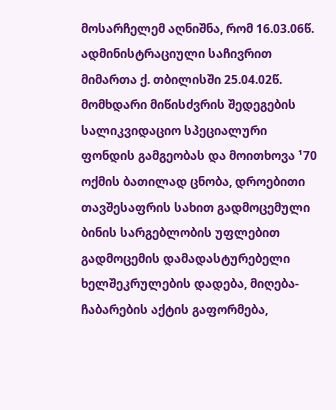მოსარჩელემ აღნიშნა, რომ 16.03.06წ. ადმინისტრაციული საჩივრით მიმართა ქ. თბილისში 25.04.02წ. მომხდარი მიწისძვრის შედეგების სალიკვიდაციო სპეციალური ფონდის გამგეობას და მოითხოვა ¹70 ოქმის ბათილად ცნობა, დროებითი თავშესაფრის სახით გადმოცემული ბინის სარგებლობის უფლებით გადმოცემის დამადასტურებელი ხელშეკრულების დადება, მიღება-ჩაბარების აქტის გაფორმება,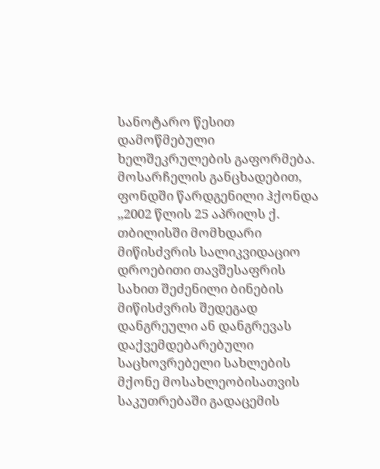სანოტარო წესით დამოწმებული ხელშეკრულების გაფორმება. მოსარჩელის განცხადებით, ფონდში წარდგენილი ჰქონდა ,,2002 წლის 25 აპრილს ქ. თბილისში მომხდარი მიწისძვრის სალიკვიდაციო დროებითი თავშესაფრის სახით შეძენილი ბინების მიწისძვრის შედეგად დანგრეული ან დანგრევას დაქვემდებარებული საცხოვრებელი სახლების მქონე მოსახლეობისათვის საკუთრებაში გადაცემის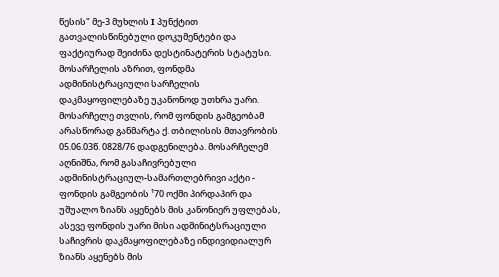წესის" მე-3 მუხლის I პუნქტით გათვალისწინებული დოკუმენტები და ფაქტიურად შეიძინა დესტინატერის სტატუსი. მოსარჩელის აზრით, ფონდმა ადმინისტრაციული სარჩელის დაკმაყოფილებაზე უკანონოდ უთხრა უარი. მოსარჩელე თვლის, რომ ფონდის გამგეობამ არასწორად განმარტა ქ. თბილისის მთავრობის 05.06.03წ. 0828/76 დადგენილება. მოსარჩელემ აღნიშნა, რომ გასაჩივრებული ადმინისტრაციულ-სამართლებრივი აქტი - ფონდის გამგეობის ¹70 ოქმი პირდაპირ და უშუალო ზიანს აყენებს მის კანონიერ უფლებას, ასევე ფონდის უარი მისი ადმინიტსრაციული საჩივრის დაკმაყოფილებაზე ინდივიდიალურ ზიანს აყენებს მის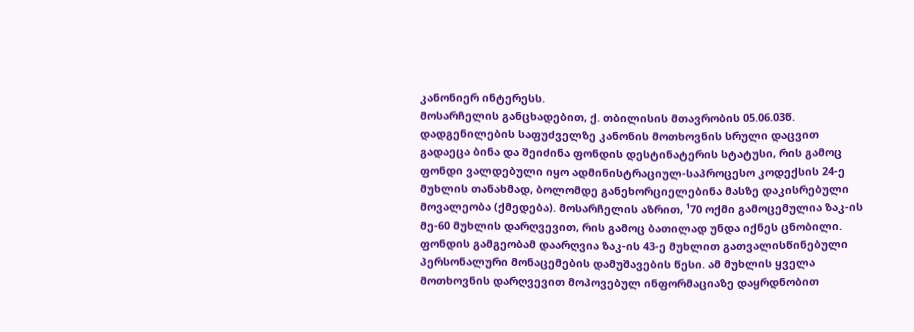კანონიერ ინტერესს.
მოსარჩელის განცხადებით, ქ. თბილისის მთავრობის 05.06.03წ. დადგენილების საფუძველზე კანონის მოთხოვნის სრული დაცვით გადაეცა ბინა და შეიძინა ფონდის დესტინატერის სტატუსი, რის გამოც ფონდი ვალდებული იყო ადმინისტრაციულ-საპროცესო კოდექსის 24-ე მუხლის თანახმად, ბოლომდე განეხორციელებინა მასზე დაკისრებული მოვალეობა (ქმედება). მოსარჩელის აზრით, ¹70 ოქმი გამოცემულია ზაკ-ის მე-60 მუხლის დარღვევით, რის გამოც ბათილად უნდა იქნეს ცნობილი. ფონდის გამგეობამ დაარღვია ზაკ-ის 43-ე მუხლით გათვალისწინებული პერსონალური მონაცემების დამუშავების წესი. ამ მუხლის ყველა მოთხოვნის დარღვევით მოპოვებულ ინფორმაციაზე დაყრდნობით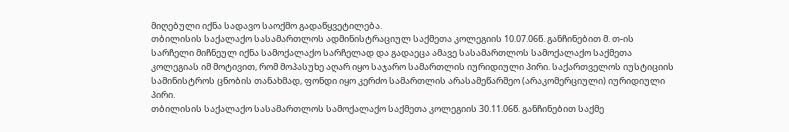მიღებული იქნა სადავო საოქმო გადაწყვეტილება.
თბილისის საქალაქო სასამართლოს ადმინისტრაციულ საქმეთა კოლეგიის 10.07.06წ. განჩინებით მ. თ-ის სარჩელი მიჩნეულ იქნა სამოქალაქო სარჩელად და გადაეცა ამავე სასამართლოს სამოქალაქო საქმეთა კოლეგიას იმ მოტივით, რომ მოპასუხე აღარ იყო საჯარო სამართლის იურიდიული პირი. საქართველოს იუსტიციის სამინისტროს ცნობის თანახმად, ფონდი იყო კერძო სამართლის არასამეწარმეო (არაკომერციული) იურიდიული პირი.
თბილისის საქალაქო სასამართლოს სამოქალაქო საქმეთა კოლეგიის 30.11.06წ. განჩინებით საქმე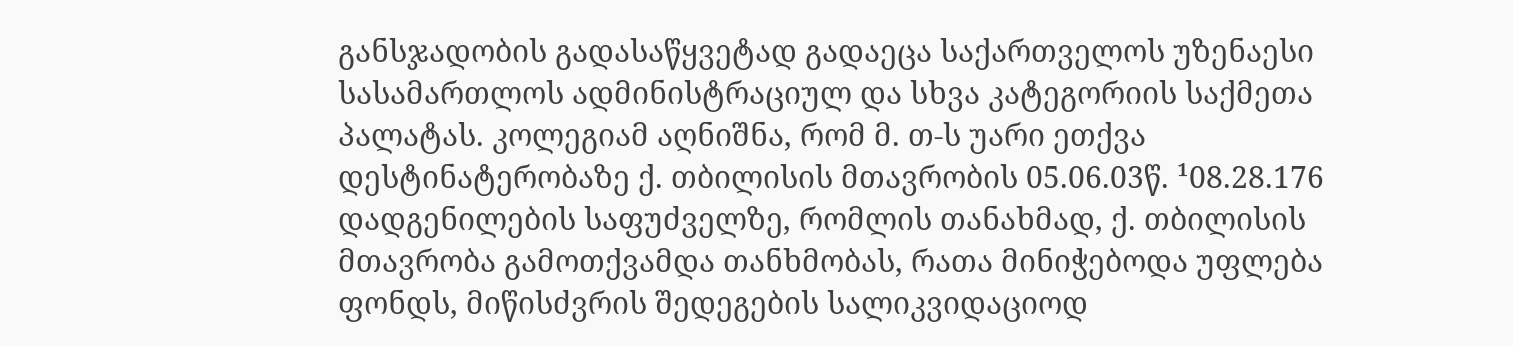განსჯადობის გადასაწყვეტად გადაეცა საქართველოს უზენაესი სასამართლოს ადმინისტრაციულ და სხვა კატეგორიის საქმეთა პალატას. კოლეგიამ აღნიშნა, რომ მ. თ-ს უარი ეთქვა დესტინატერობაზე ქ. თბილისის მთავრობის 05.06.03წ. ¹08.28.176 დადგენილების საფუძველზე, რომლის თანახმად, ქ. თბილისის მთავრობა გამოთქვამდა თანხმობას, რათა მინიჭებოდა უფლება ფონდს, მიწისძვრის შედეგების სალიკვიდაციოდ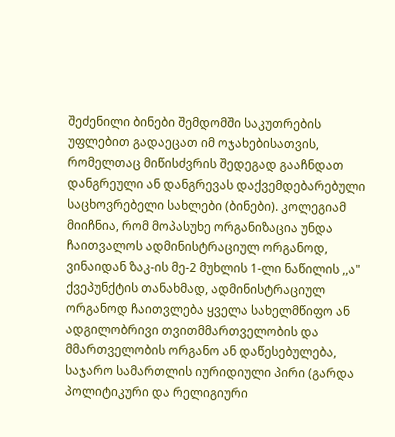შეძენილი ბინები შემდომში საკუთრების უფლებით გადაეცათ იმ ოჯახებისათვის, რომელთაც მიწისძვრის შედეგად გააჩნდათ დანგრეული ან დანგრევას დაქვემდებარებული საცხოვრებელი სახლები (ბინები). კოლეგიამ მიიჩნია, რომ მოპასუხე ორგანიზაცია უნდა ჩაითვალოს ადმინისტრაციულ ორგანოდ, ვინაიდან ზაკ-ის მე-2 მუხლის 1-ლი ნაწილის ,,ა" ქვეპუნქტის თანახმად, ადმინისტრაციულ ორგანოდ ჩაითვლება ყველა სახელმწიფო ან ადგილობრივი თვითმმართველობის და მმართველობის ორგანო ან დაწესებულება, საჯარო სამართლის იურიდიული პირი (გარდა პოლიტიკური და რელიგიური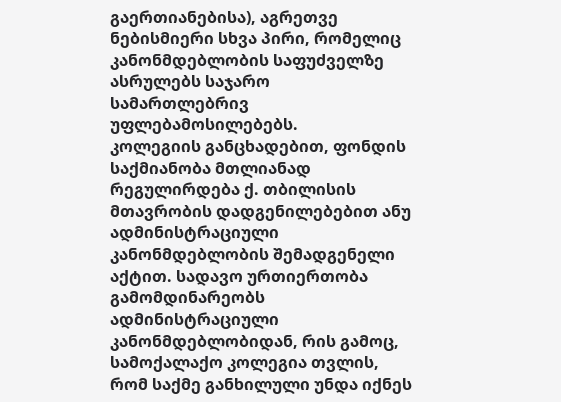გაერთიანებისა), აგრეთვე ნებისმიერი სხვა პირი, რომელიც კანონმდებლობის საფუძველზე ასრულებს საჯარო სამართლებრივ უფლებამოსილებებს.
კოლეგიის განცხადებით, ფონდის საქმიანობა მთლიანად რეგულირდება ქ. თბილისის მთავრობის დადგენილებებით ანუ ადმინისტრაციული კანონმდებლობის შემადგენელი აქტით. სადავო ურთიერთობა გამომდინარეობს ადმინისტრაციული კანონმდებლობიდან, რის გამოც, სამოქალაქო კოლეგია თვლის, რომ საქმე განხილული უნდა იქნეს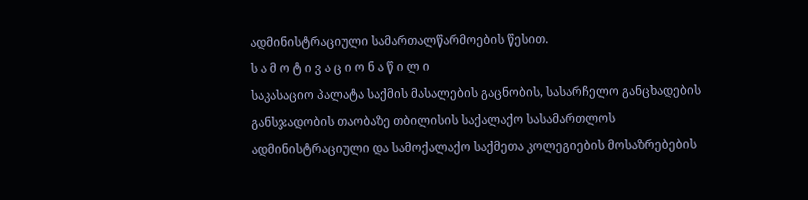ადმინისტრაციული სამართალწარმოების წესით.
ს ა მ ო ტ ი ვ ა ც ი ო ნ ა წ ი ლ ი
საკასაციო პალატა საქმის მასალების გაცნობის, სასარჩელო განცხადების განსჯადობის თაობაზე თბილისის საქალაქო სასამართლოს ადმინისტრაციული და სამოქალაქო საქმეთა კოლეგიების მოსაზრებების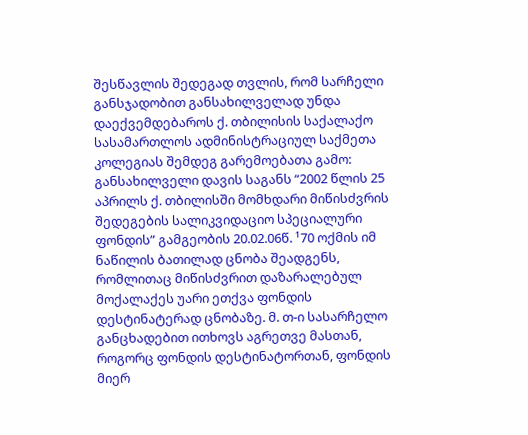შესწავლის შედეგად თვლის, რომ სარჩელი განსჯადობით განსახილველად უნდა დაექვემდებაროს ქ. თბილისის საქალაქო სასამართლოს ადმინისტრაციულ საქმეთა კოლეგიას შემდეგ გარემოებათა გამო:
განსახილველი დავის საგანს “2002 წლის 25 აპრილს ქ. თბილისში მომხდარი მიწისძვრის შედეგების სალიკვიდაციო სპეციალური ფონდის” გამგეობის 20.02.06წ. ¹70 ოქმის იმ ნაწილის ბათილად ცნობა შეადგენს, რომლითაც მიწისძვრით დაზარალებულ მოქალაქეს უარი ეთქვა ფონდის დესტინატერად ცნობაზე. მ. თ-ი სასარჩელო განცხადებით ითხოვს აგრეთვე მასთან, როგორც ფონდის დესტინატორთან, ფონდის მიერ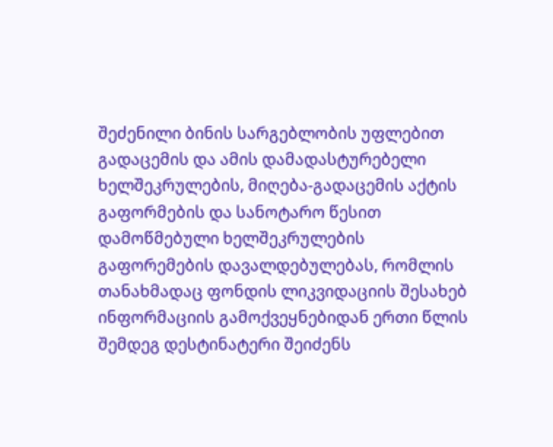შეძენილი ბინის სარგებლობის უფლებით გადაცემის და ამის დამადასტურებელი ხელშეკრულების, მიღება-გადაცემის აქტის გაფორმების და სანოტარო წესით დამოწმებული ხელშეკრულების გაფორემების დავალდებულებას, რომლის თანახმადაც ფონდის ლიკვიდაციის შესახებ ინფორმაციის გამოქვეყნებიდან ერთი წლის შემდეგ დესტინატერი შეიძენს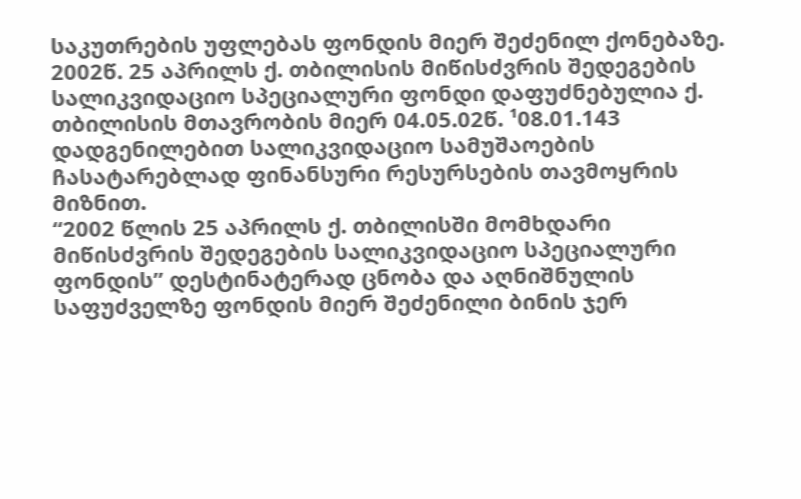საკუთრების უფლებას ფონდის მიერ შეძენილ ქონებაზე.
2002წ. 25 აპრილს ქ. თბილისის მიწისძვრის შედეგების სალიკვიდაციო სპეციალური ფონდი დაფუძნებულია ქ. თბილისის მთავრობის მიერ 04.05.02წ. ¹08.01.143 დადგენილებით სალიკვიდაციო სამუშაოების ჩასატარებლად ფინანსური რესურსების თავმოყრის მიზნით.
“2002 წლის 25 აპრილს ქ. თბილისში მომხდარი მიწისძვრის შედეგების სალიკვიდაციო სპეციალური ფონდის” დესტინატერად ცნობა და აღნიშნულის საფუძველზე ფონდის მიერ შეძენილი ბინის ჯერ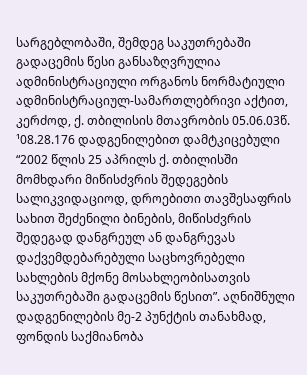სარგებლობაში, შემდეგ საკუთრებაში გადაცემის წესი განსაზღვრულია ადმინისტრაციული ორგანოს ნორმატიული ადმინისტრაციულ-სამართლებრივი აქტით, კერძოდ, ქ. თბილისის მთავრობის 05.06.03წ. ¹08.28.176 დადგენილებით დამტკიცებული “2002 წლის 25 აპრილს ქ. თბილისში მომხდარი მიწისძვრის შედეგების სალიკვიდაციოდ, დროებითი თავშესაფრის სახით შეძენილი ბინების, მიწისძვრის შედეგად დანგრეულ ან დანგრევას დაქვემდებარებული საცხოვრებელი სახლების მქონე მოსახლეობისათვის საკუთრებაში გადაცემის წესით”. აღნიშნული დადგენილების მე-2 პუნქტის თანახმად, ფონდის საქმიანობა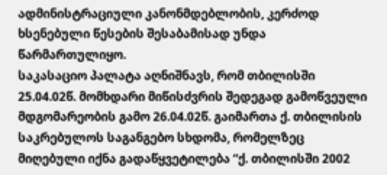ადმინისტრაციული კანონმდებლობის, კერძოდ ხსენებული წესების შესაბამისად უნდა წარმართულიყო.
საკასაციო პალატა აღნიშნავს, რომ თბილისში 25.04.02წ. მომხდარი მიწისძვრის შედეგად გამოწვეული მდგომარეობის გამო 26.04.02წ. გაიმართა ქ. თბილისის საკრებულოს საგანგებო სხდომა, რომელზეც მიღებული იქნა გადაწყვეტილება “ქ. თბილისში 2002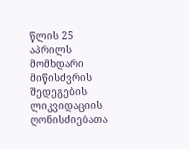წლის 25 აპრილს მომხდარი მიწისძვრის შედეგების ლიკვიდაციის ღონისძიებათა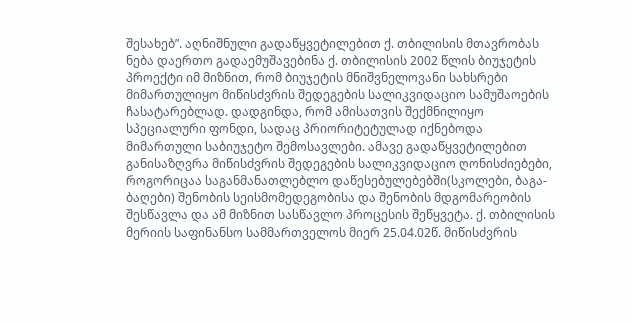შესახებ”. აღნიშნული გადაწყვეტილებით ქ. თბილისის მთავრობას ნება დაერთო გადაემუშავებინა ქ. თბილისის 2002 წლის ბიუჯეტის პროექტი იმ მიზნით, რომ ბიუჯეტის მნიშვნელოვანი სახსრები მიმართულიყო მიწისძვრის შედეგების სალიკვიდაციო სამუშაოების ჩასატარებლად. დადგინდა, რომ ამისათვის შექმნილიყო სპეციალური ფონდი, სადაც პრიორიტეტულად იქნებოდა მიმართული საბიუჯეტო შემოსავლები. ამავე გადაწყვეტილებით განისაზღვრა მიწისძვრის შედეგების სალიკვიდაციო ღონისძიებები, როგორიცაა საგანმანათლებლო დაწესებულებებში(სკოლები, ბაგა-ბაღები) შენობის სეისმომედეგობისა და შენობის მდგომარეობის შესწავლა და ამ მიზნით სასწავლო პროცესის შეწყვეტა. ქ. თბილისის მერიის საფინანსო სამმართველოს მიერ 25.04.02წ. მიწისძვრის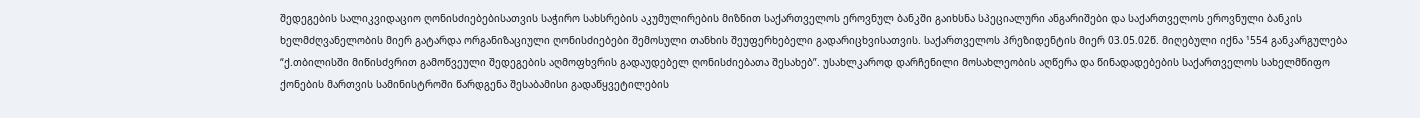შედეგების სალიკვიდაციო ღონისძიებებისათვის საჭირო სახსრების აკუმულირების მიზნით საქართველოს ეროვნულ ბანკში გაიხსნა სპეციალური ანგარიშები და საქართველოს ეროვნული ბანკის ხელმძღვანელობის მიერ გატარდა ორგანიზაციული ღონისძიებები შემოსული თანხის შეუფერხებელი გადარიცხვისათვის. საქართველოს პრეზიდენტის მიერ 03.05.02წ. მიღებული იქნა ¹554 განკარგულება “ქ.თბილისში მიწისძვრით გამოწვეული შედეგების აღმოფხვრის გადაუდებელ ღონისძიებათა შესახებ”. უსახლკაროდ დარჩენილი მოსახლეობის აღწერა და წინადადებების საქართველოს სახელმწიფო ქონების მართვის სამინისტროში წარდგენა შესაბამისი გადაწყვეტილების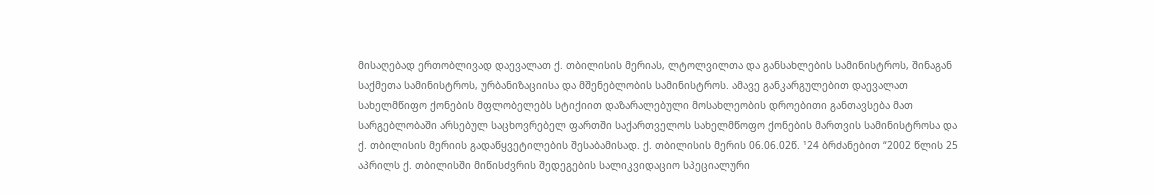მისაღებად ერთობლივად დაევალათ ქ. თბილისის მერიას, ლტოლვილთა და განსახლების სამინისტროს, შინაგან საქმეთა სამინისტროს, ურბანიზაციისა და მშენებლობის სამინისტროს. ამავე განკარგულებით დაევალათ სახელმწიფო ქონების მფლობელებს სტიქიით დაზარალებული მოსახლეობის დროებითი განთავსება მათ სარგებლობაში არსებულ საცხოვრებელ ფართში საქართველოს სახელმწოფო ქონების მართვის სამინისტროსა და ქ. თბილისის მერიის გადაწყვეტილების შესაბამისად. ქ. თბილისის მერის 06.06.02წ. ¹24 ბრძანებით “2002 წლის 25 აპრილს ქ. თბილისში მიწისძვრის შედეგების სალიკვიდაციო სპეციალური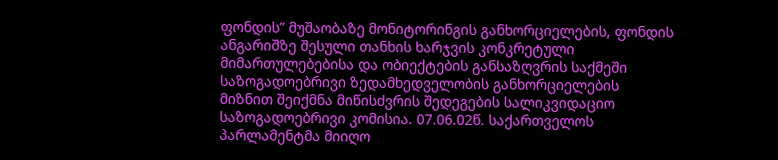ფონდის” მუშაობაზე მონიტორინგის განხორციელების, ფონდის ანგარიშზე შესული თანხის ხარჯვის კონკრეტული მიმართულებებისა და ობიექტების განსაზღვრის საქმეში საზოგადოებრივი ზედამხედველობის განხორციელების მიზნით შეიქმნა მიწისძვრის შედეგების სალიკვიდაციო საზოგადოებრივი კომისია. 07.06.02წ. საქართველოს პარლამენტმა მიიღო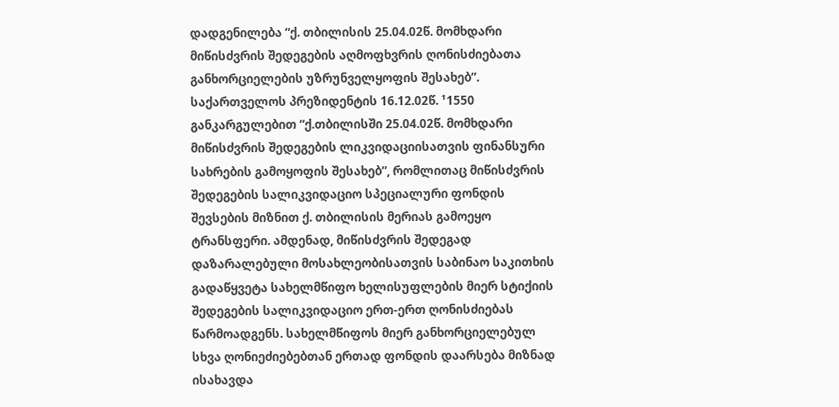დადგენილება “ქ. თბილისის 25.04.02წ. მომხდარი მიწისძვრის შედეგების აღმოფხვრის ღონისძიებათა განხორციელების უზრუნველყოფის შესახებ”. საქართველოს პრეზიდენტის 16.12.02წ. ¹1550 განკარგულებით “ქ.თბილისში 25.04.02წ. მომხდარი მიწისძვრის შედეგების ლიკვიდაციისათვის ფინანსური სახრების გამოყოფის შესახებ”, რომლითაც მიწისძვრის შედეგების სალიკვიდაციო სპეციალური ფონდის შევსების მიზნით ქ. თბილისის მერიას გამოეყო ტრანსფერი. ამდენად, მიწისძვრის შედეგად დაზარალებული მოსახლეობისათვის საბინაო საკითხის გადაწყვეტა სახელმწიფო ხელისუფლების მიერ სტიქიის შედეგების სალიკვიდაციო ერთ-ერთ ღონისძიებას წარმოადგენს. სახელმწიფოს მიერ განხორციელებულ სხვა ღონიეძიებებთან ერთად ფონდის დაარსება მიზნად ისახავდა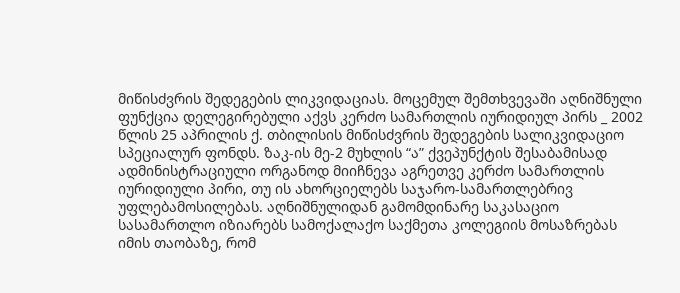მიწისძვრის შედეგების ლიკვიდაციას. მოცემულ შემთხვევაში აღნიშნული ფუნქცია დელეგირებული აქვს კერძო სამართლის იურიდიულ პირს _ 2002 წლის 25 აპრილის ქ. თბილისის მიწისძვრის შედეგების სალიკვიდაციო სპეციალურ ფონდს. ზაკ-ის მე-2 მუხლის “ა” ქვეპუნქტის შესაბამისად ადმინისტრაციული ორგანოდ მიიჩნევა აგრეთვე კერძო სამართლის იურიდიული პირი, თუ ის ახორციელებს საჯარო-სამართლებრივ უფლებამოსილებას. აღნიშნულიდან გამომდინარე საკასაციო სასამართლო იზიარებს სამოქალაქო საქმეთა კოლეგიის მოსაზრებას იმის თაობაზე, რომ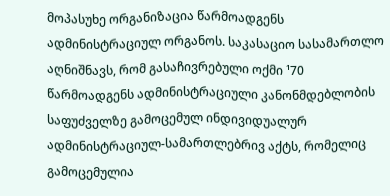მოპასუხე ორგანიზაცია წარმოადგენს ადმინისტრაციულ ორგანოს. საკასაციო სასამართლო აღნიშნავს, რომ გასაჩივრებული ოქმი ¹70 წარმოადგენს ადმინისტრაციული კანონმდებლობის საფუძველზე გამოცემულ ინდივიდუალურ ადმინისტრაციულ-სამართლებრივ აქტს, რომელიც გამოცემულია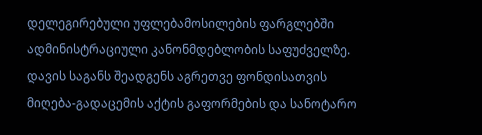დელეგირებული უფლებამოსილების ფარგლებში ადმინისტრაციული კანონმდებლობის საფუძველზე.
დავის საგანს შეადგენს აგრეთვე ფონდისათვის მიღება-გადაცემის აქტის გაფორმების და სანოტარო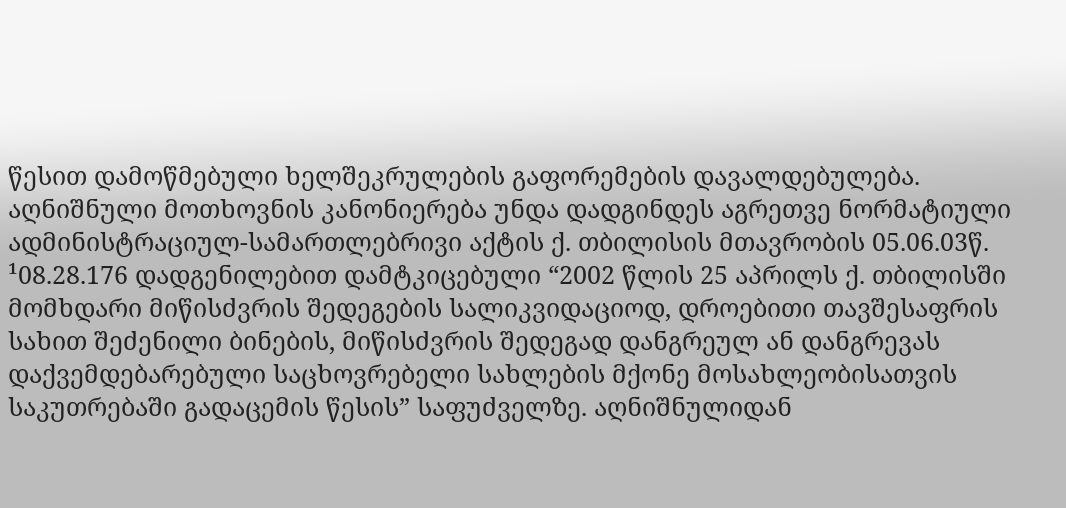წესით დამოწმებული ხელშეკრულების გაფორემების დავალდებულება. აღნიშნული მოთხოვნის კანონიერება უნდა დადგინდეს აგრეთვე ნორმატიული ადმინისტრაციულ-სამართლებრივი აქტის ქ. თბილისის მთავრობის 05.06.03წ. ¹08.28.176 დადგენილებით დამტკიცებული “2002 წლის 25 აპრილს ქ. თბილისში მომხდარი მიწისძვრის შედეგების სალიკვიდაციოდ, დროებითი თავშესაფრის სახით შეძენილი ბინების, მიწისძვრის შედეგად დანგრეულ ან დანგრევას დაქვემდებარებული საცხოვრებელი სახლების მქონე მოსახლეობისათვის საკუთრებაში გადაცემის წესის” საფუძველზე. აღნიშნულიდან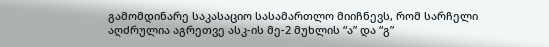გამომდინარე საკასაციო სასამართლო მიიჩნევს, რომ სარჩელი აღძრულია აგრეთვე ასკ-ის მე-2 მუხლის “ა” და “გ”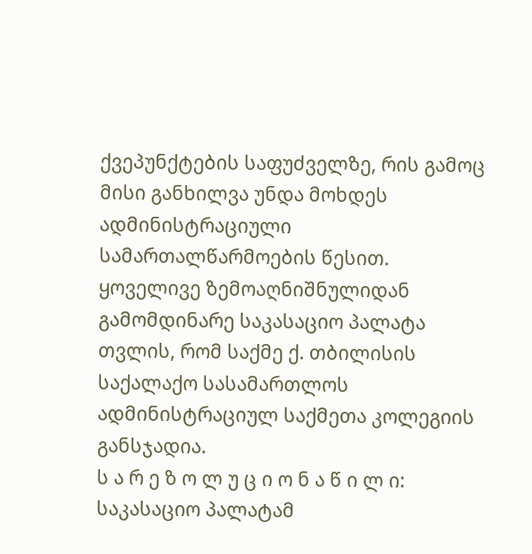ქვეპუნქტების საფუძველზე, რის გამოც მისი განხილვა უნდა მოხდეს ადმინისტრაციული სამართალწარმოების წესით.
ყოველივე ზემოაღნიშნულიდან გამომდინარე საკასაციო პალატა თვლის, რომ საქმე ქ. თბილისის საქალაქო სასამართლოს ადმინისტრაციულ საქმეთა კოლეგიის განსჯადია.
ს ა რ ე ზ ო ლ უ ც ი ო ნ ა წ ი ლ ი:
საკასაციო პალატამ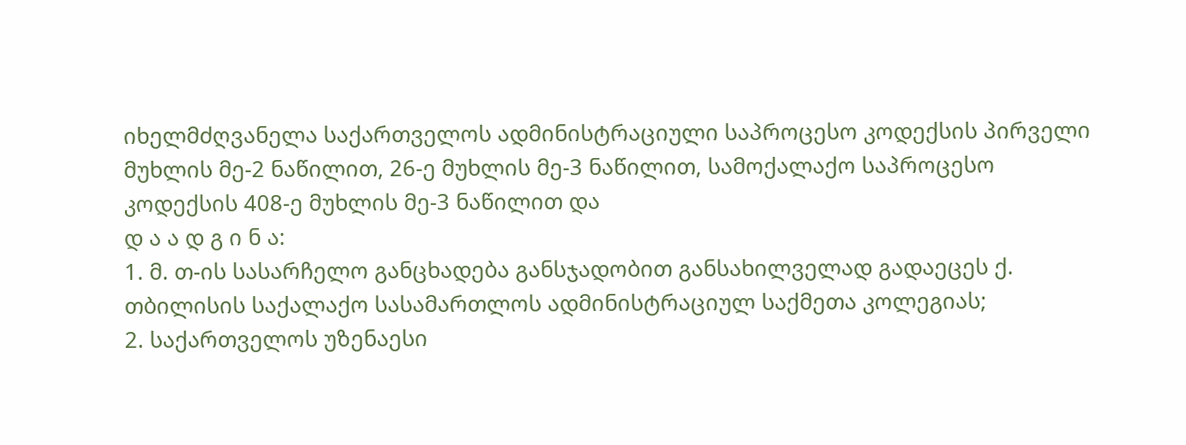იხელმძღვანელა საქართველოს ადმინისტრაციული საპროცესო კოდექსის პირველი მუხლის მე-2 ნაწილით, 26-ე მუხლის მე-3 ნაწილით, სამოქალაქო საპროცესო კოდექსის 408-ე მუხლის მე-3 ნაწილით და
დ ა ა დ გ ი ნ ა:
1. მ. თ-ის სასარჩელო განცხადება განსჯადობით განსახილველად გადაეცეს ქ. თბილისის საქალაქო სასამართლოს ადმინისტრაციულ საქმეთა კოლეგიას;
2. საქართველოს უზენაესი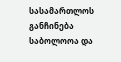სასამართლოს განჩინება საბოლოოა და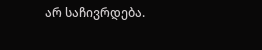არ საჩივრდება.